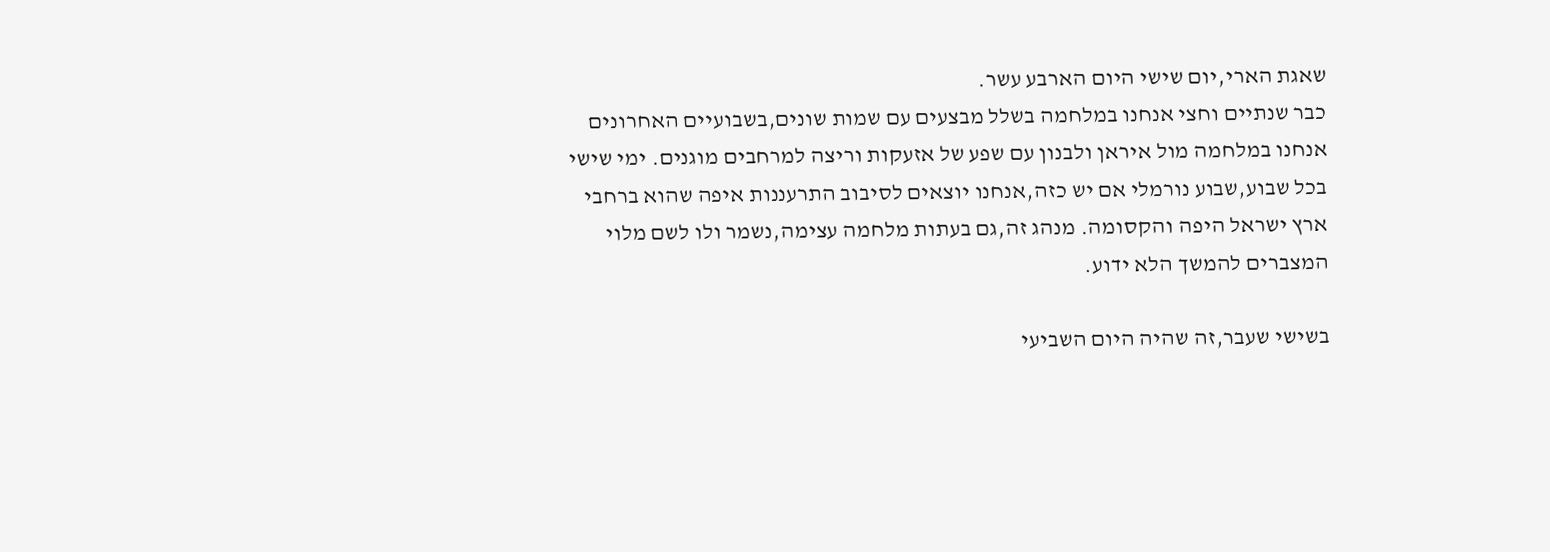שאגת הארי,יום שישי היום הארבע עשר.
כבר שנתיים וחצי אנחנו במלחמה בשלל מבצעים עם שמות שונים,בשבועיים האחרונים אנחנו במלחמה מול איראן ולבנון עם שפע של אזעקות וריצה למרחבים מוגנים. ימי שישי בכל שבוע,שבוע נורמלי אם יש כזה,אנחנו יוצאים לסיבוב התרעננות איפה שהוא ברחבי ארץ ישראל היפה והקסומה. מנהג זה,גם בעתות מלחמה עצימה,נשמר ולו לשם מלוי המצברים להמשך הלא ידוע.

בשישי שעבר,זה שהיה היום השביעי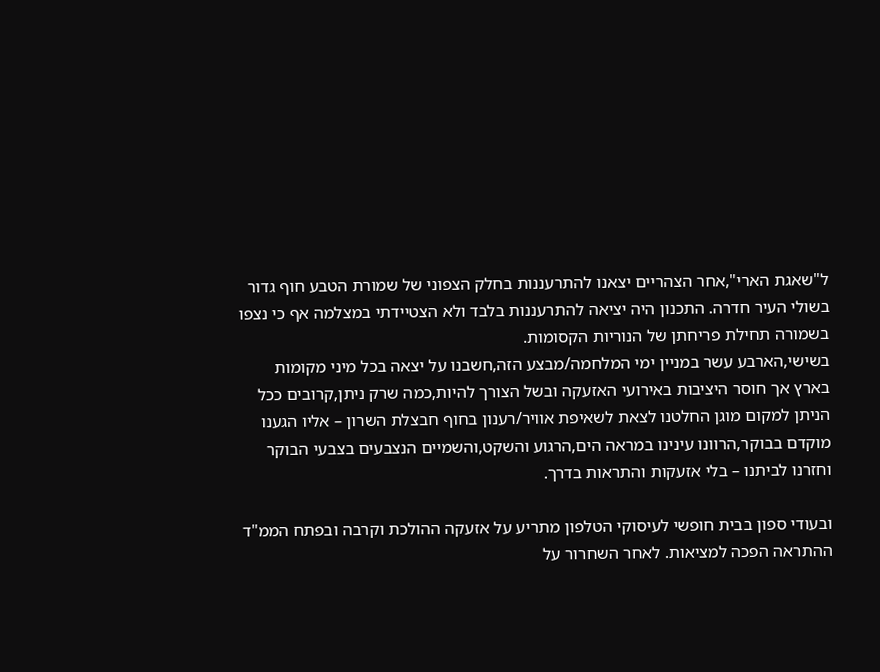ל"שאגת הארי",אחר הצהריים יצאנו להתרעננות בחלק הצפוני של שמורת הטבע חוף גדור בשולי העיר חדרה. התכנון היה יציאה להתרעננות בלבד ולא הצטיידתי במצלמה אף כי נצפו בשמורה תחילת פריחתן של הנוריות הקסומות.
בשישי,הארבע עשר במניין ימי המלחמה/מבצע הזה,חשבנו על יצאה בכל מיני מקומות בארץ אך חוסר היציבות באירועי האזעקה ובשל הצורך להיות,כמה שרק ניתן,קרובים ככל הניתן למקום מוגן החלטנו לצאת לשאיפת אוויר/רענון בחוף חבצלת השרון – אליו הגענו מוקדם בבוקר,הרוונו עינינו במראה הים,הרגוע והשקט,והשמיים הנצבעים בצבעי הבוקר וחזרנו לביתנו – בלי אזעקות והתראות בדרך.

ובעודי ספון בבית חופשי לעיסוקי הטלפון מתריע על אזעקה ההולכת וקרבה ובפתח הממ"ד ההתראה הפכה למציאות. לאחר השחרור על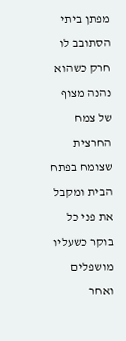מפתן ביתי הסתובב לו חרק כשהוא נהנה מצוף של צמח החרצית שצומח בפתח הבית ומקבל את פני כל בוקר כשעליו מושפלים ואחר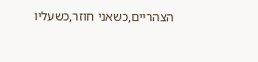הצהריים,כשאני חוזר,כשעליו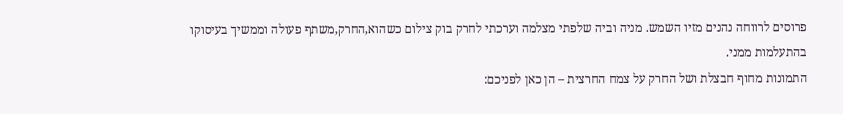פרוסים לרווחה נהנים מזיו השמש. מניה וביה שלפתי מצלמה וערכתי לחרק בוק צילום כשהוא,החרק,משתף פעולה וממשיך בעיסוקו בהתעלמות ממני.
התמונות מחוף חבצלת ושל החרק על צמח החרצית – הן כאן לפניכם: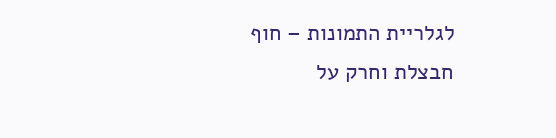לגלריית התמונות – חוף חבצלת וחרק על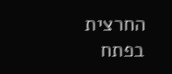החרצית בפתח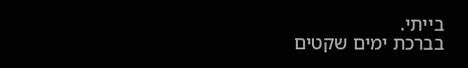בייתי.
בברכת ימים שקטים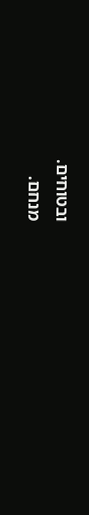ובטוחים.
מנחם.